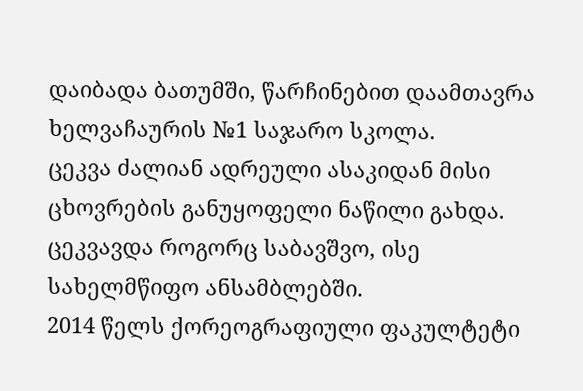დაიბადა ბათუმში, წარჩინებით დაამთავრა ხელვაჩაურის №1 საჯარო სკოლა.
ცეკვა ძალიან ადრეული ასაკიდან მისი ცხოვრების განუყოფელი ნაწილი გახდა. ცეკვავდა როგორც საბავშვო, ისე სახელმწიფო ანსამბლებში.
2014 წელს ქორეოგრაფიული ფაკულტეტი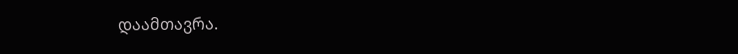დაამთავრა.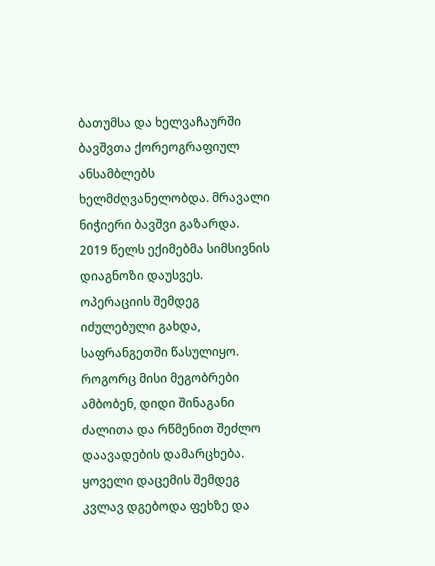ბათუმსა და ხელვაჩაურში ბავშვთა ქორეოგრაფიულ ანსამბლებს ხელმძღვანელობდა. მრავალი ნიჭიერი ბავშვი გაზარდა.
2019 წელს ექიმებმა სიმსივნის დიაგნოზი დაუსვეს. ოპერაციის შემდეგ იძულებული გახდა, საფრანგეთში წასულიყო.
როგორც მისი მეგობრები ამბობენ, დიდი შინაგანი ძალითა და რწმენით შეძლო დაავადების დამარცხება. ყოველი დაცემის შემდეგ კვლავ დგებოდა ფეხზე და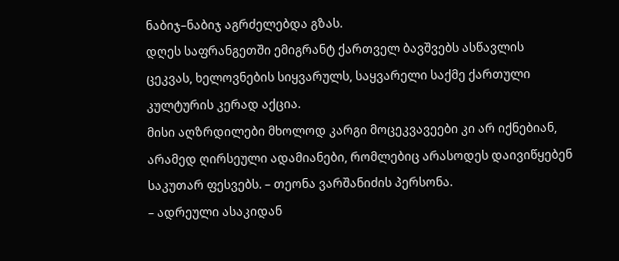ნაბიჯ–ნაბიჯ აგრძელებდა გზას.
დღეს საფრანგეთში ემიგრანტ ქართველ ბავშვებს ასწავლის ცეკვას, ხელოვნების სიყვარულს, საყვარელი საქმე ქართული კულტურის კერად აქცია.
მისი აღზრდილები მხოლოდ კარგი მოცეკვავეები კი არ იქნებიან, არამედ ღირსეული ადამიანები, რომლებიც არასოდეს დაივიწყებენ საკუთარ ფესვებს. – თეონა ვარშანიძის პერსონა.
– ადრეული ასაკიდან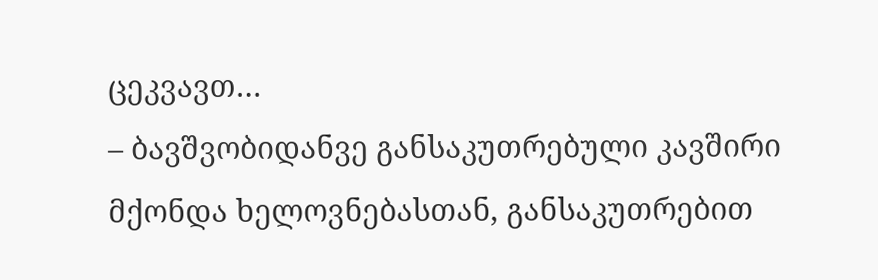ცეკვავთ…
– ბავშვობიდანვე განსაკუთრებული კავშირი მქონდა ხელოვნებასთან, განსაკუთრებით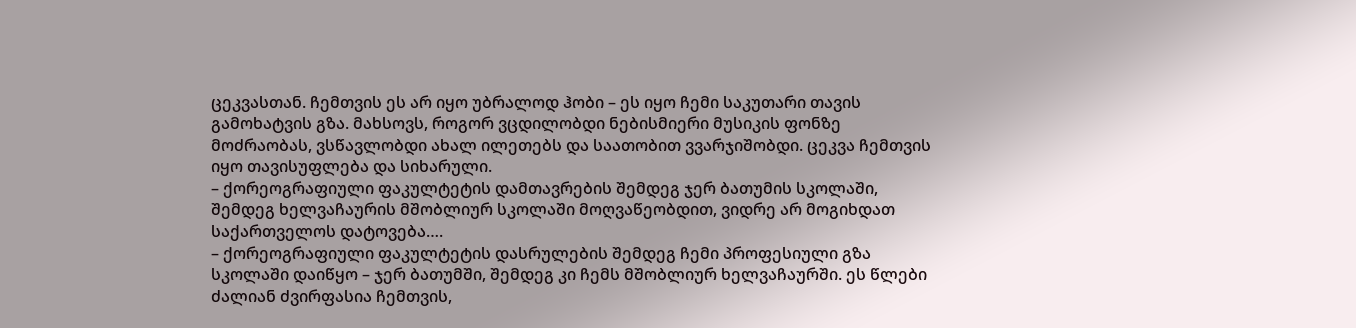ცეკვასთან. ჩემთვის ეს არ იყო უბრალოდ ჰობი – ეს იყო ჩემი საკუთარი თავის გამოხატვის გზა. მახსოვს, როგორ ვცდილობდი ნებისმიერი მუსიკის ფონზე მოძრაობას, ვსწავლობდი ახალ ილეთებს და საათობით ვვარჯიშობდი. ცეკვა ჩემთვის იყო თავისუფლება და სიხარული.
– ქორეოგრაფიული ფაკულტეტის დამთავრების შემდეგ ჯერ ბათუმის სკოლაში, შემდეგ ხელვაჩაურის მშობლიურ სკოლაში მოღვაწეობდით, ვიდრე არ მოგიხდათ საქართველოს დატოვება….
– ქორეოგრაფიული ფაკულტეტის დასრულების შემდეგ ჩემი პროფესიული გზა სკოლაში დაიწყო – ჯერ ბათუმში, შემდეგ კი ჩემს მშობლიურ ხელვაჩაურში. ეს წლები ძალიან ძვირფასია ჩემთვის,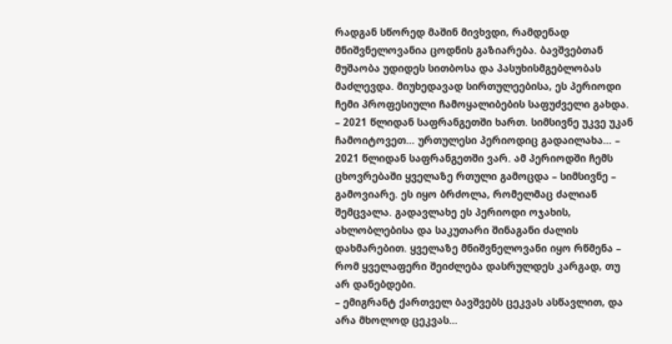რადგან სწორედ მაშინ მივხვდი, რამდენად მნიშვნელოვანია ცოდნის გაზიარება. ბავშვებთან მუშაობა უდიდეს სითბოსა და პასუხისმგებლობას მაძლევდა. მიუხედავად სირთულეებისა, ეს პერიოდი ჩემი პროფესიული ჩამოყალიბების საფუძველი გახდა.
– 2021 წლიდან საფრანგეთში ხართ. სიმსივნე უკვე უკან ჩამოიტოვეთ… ურთულესი პერიოდიც გადაილახა… – 2021 წლიდან საფრანგეთში ვარ. ამ პერიოდში ჩემს ცხოვრებაში ყველაზე რთული გამოცდა – სიმსივნე – გამოვიარე. ეს იყო ბრძოლა, რომელმაც ძალიან შემცვალა. გადავლახე ეს პერიოდი ოჯახის, ახლობლებისა და საკუთარი შინაგანი ძალის დახმარებით. ყველაზე მნიშვნელოვანი იყო რწმენა – რომ ყველაფერი შეიძლება დასრულდეს კარგად, თუ არ დანებდები.
– ემიგრანტ ქართველ ბავშვებს ცეკვას ასწავლით, და არა მხოლოდ ცეკვას…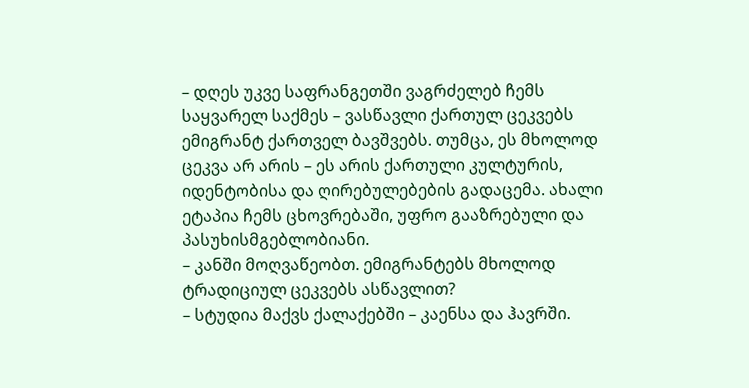– დღეს უკვე საფრანგეთში ვაგრძელებ ჩემს საყვარელ საქმეს – ვასწავლი ქართულ ცეკვებს ემიგრანტ ქართველ ბავშვებს. თუმცა, ეს მხოლოდ ცეკვა არ არის – ეს არის ქართული კულტურის, იდენტობისა და ღირებულებების გადაცემა. ახალი ეტაპია ჩემს ცხოვრებაში, უფრო გააზრებული და პასუხისმგებლობიანი.
– კანში მოღვაწეობთ. ემიგრანტებს მხოლოდ ტრადიციულ ცეკვებს ასწავლით?
– სტუდია მაქვს ქალაქებში – კაენსა და ჰავრში.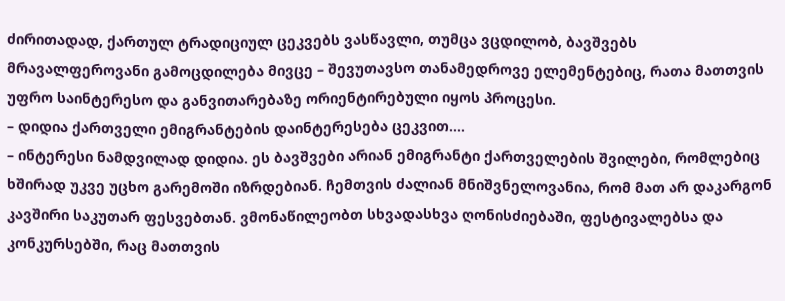ძირითადად, ქართულ ტრადიციულ ცეკვებს ვასწავლი, თუმცა ვცდილობ, ბავშვებს მრავალფეროვანი გამოცდილება მივცე – შევუთავსო თანამედროვე ელემენტებიც, რათა მათთვის უფრო საინტერესო და განვითარებაზე ორიენტირებული იყოს პროცესი.
– დიდია ქართველი ემიგრანტების დაინტერესება ცეკვით….
– ინტერესი ნამდვილად დიდია. ეს ბავშვები არიან ემიგრანტი ქართველების შვილები, რომლებიც ხშირად უკვე უცხო გარემოში იზრდებიან. ჩემთვის ძალიან მნიშვნელოვანია, რომ მათ არ დაკარგონ კავშირი საკუთარ ფესვებთან. ვმონაწილეობთ სხვადასხვა ღონისძიებაში, ფესტივალებსა და კონკურსებში, რაც მათთვის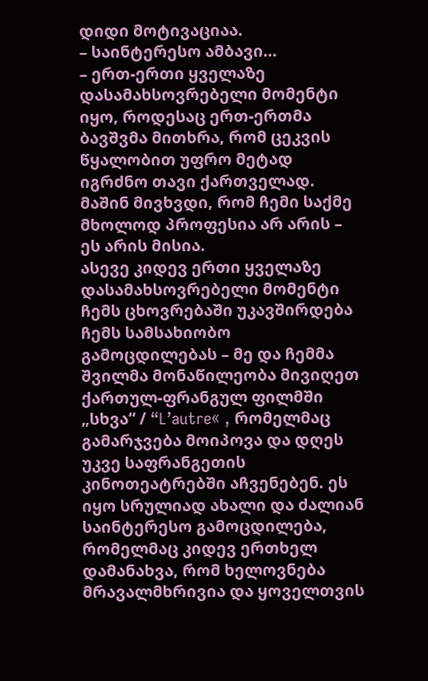დიდი მოტივაციაა.
– საინტერესო ამბავი…
– ერთ-ერთი ყველაზე დასამახსოვრებელი მომენტი იყო, როდესაც ერთ-ერთმა ბავშვმა მითხრა, რომ ცეკვის წყალობით უფრო მეტად იგრძნო თავი ქართველად. მაშინ მივხვდი, რომ ჩემი საქმე მხოლოდ პროფესია არ არის – ეს არის მისია.
ასევე კიდევ ერთი ყველაზე დასამახსოვრებელი მომენტი ჩემს ცხოვრებაში უკავშირდება ჩემს სამსახიობო გამოცდილებას – მე და ჩემმა შვილმა მონაწილეობა მივიღეთ ქართულ-ფრანგულ ფილმში „სხვა“ / “L’autre« , რომელმაც გამარჯვება მოიპოვა და დღეს უკვე საფრანგეთის კინოთეატრებში აჩვენებენ. ეს იყო სრულიად ახალი და ძალიან საინტერესო გამოცდილება, რომელმაც კიდევ ერთხელ დამანახვა, რომ ხელოვნება მრავალმხრივია და ყოველთვის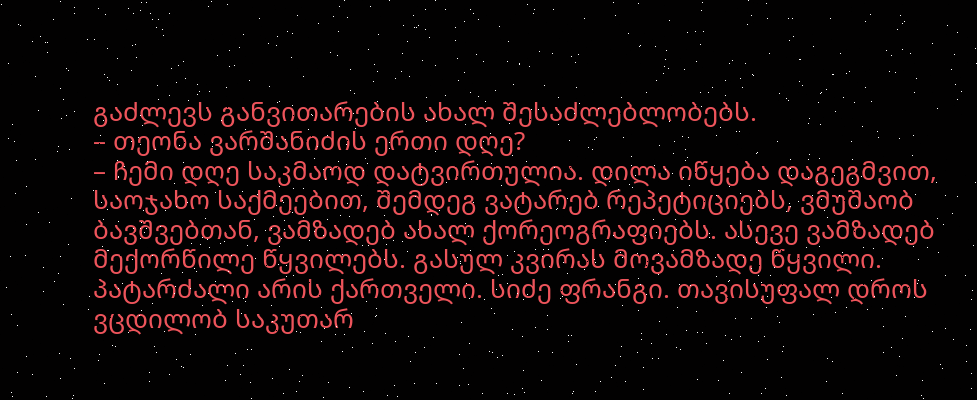გაძლევს განვითარების ახალ შესაძლებლობებს.
– თეონა ვარშანიძის ერთი დღე?
– ჩემი დღე საკმაოდ დატვირთულია. დილა იწყება დაგეგმვით, საოჯახო საქმეებით, შემდეგ ვატარებ რეპეტიციებს, ვმუშაობ ბავშვებთან, ვამზადებ ახალ ქორეოგრაფიებს. ასევე ვამზადებ მექორწილე წყვილებს. გასულ კვირას მოვამზადე წყვილი. პატარძალი არის ქართველი. სიძე ფრანგი. თავისუფალ დროს ვცდილობ საკუთარ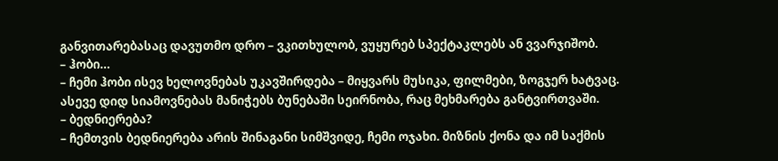განვითარებასაც დავუთმო დრო – ვკითხულობ, ვუყურებ სპექტაკლებს ან ვვარჯიშობ.
– ჰობი…
– ჩემი ჰობი ისევ ხელოვნებას უკავშირდება – მიყვარს მუსიკა, ფილმები, ზოგჯერ ხატვაც. ასევე დიდ სიამოვნებას მანიჭებს ბუნებაში სეირნობა, რაც მეხმარება განტვირთვაში.
– ბედნიერება?
– ჩემთვის ბედნიერება არის შინაგანი სიმშვიდე, ჩემი ოჯახი. მიზნის ქონა და იმ საქმის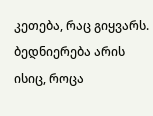კეთება, რაც გიყვარს. ბედნიერება არის ისიც, როცა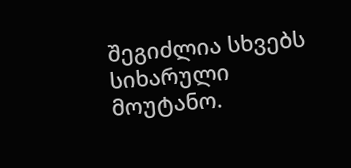შეგიძლია სხვებს სიხარული მოუტანო.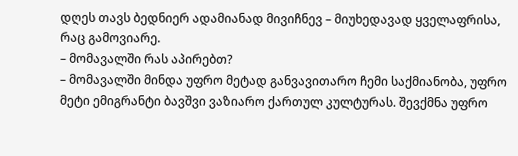დღეს თავს ბედნიერ ადამიანად მივიჩნევ – მიუხედავად ყველაფრისა, რაც გამოვიარე.
– მომავალში რას აპირებთ?
– მომავალში მინდა უფრო მეტად განვავითარო ჩემი საქმიანობა, უფრო მეტი ემიგრანტი ბავშვი ვაზიარო ქართულ კულტურას. შევქმნა უფრო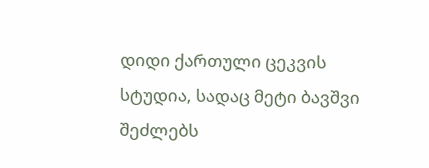დიდი ქართული ცეკვის სტუდია, სადაც მეტი ბავშვი შეძლებს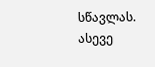სწავლას. ასევე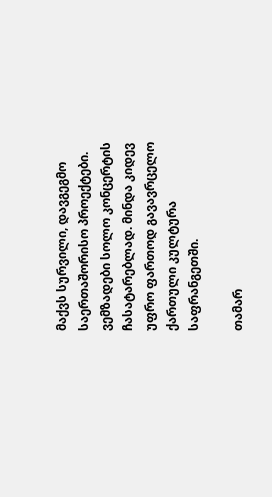მაქვს სურვილი, დავგეგმო საერთაშორისო პროექტები. ვემზადები სოლო კონცერტის ჩასატარებლად. მინდა კიდევ უფრო ფართოდ გავავრცელო ქართული კულტურა საფრანგეთში.

თამარ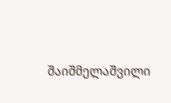შაიშმელაშვილი